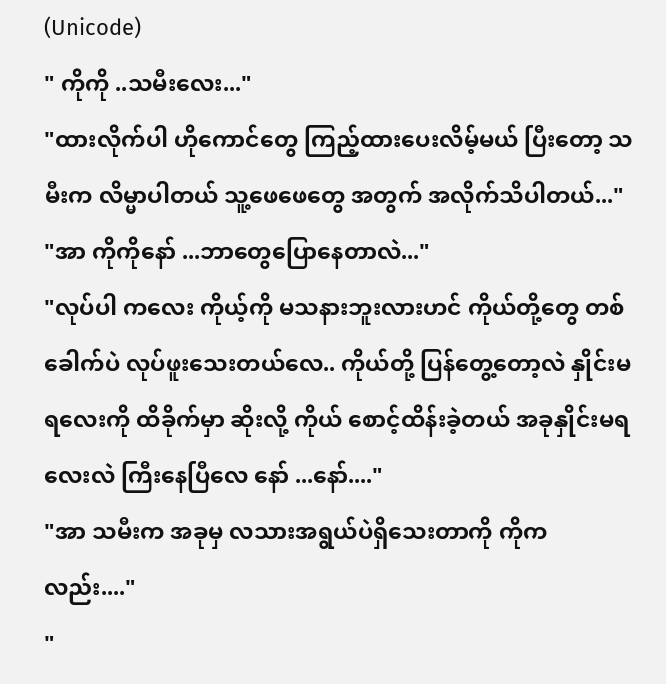(Unicode)
" ကိုကို ..သမီးလေး..."
"ထားလိုက်ပါ ဟိုကောင်တွေ ကြည့်ထားပေးလိမ့်မယ် ပြီးတော့ သမီးက လိမ္မာပါတယ် သူ့ဖေဖေတွေ အတွက် အလိုက်သိပါတယ်..."
"အာ ကိုကိုနော် ...ဘာတွေပြောနေတာလဲ..."
"လုပ်ပါ ကလေး ကိုယ့်ကို မသနားဘူးလားဟင် ကိုယ်တို့တွေ တစ်ခေါက်ပဲ လုပ်ဖူးသေးတယ်လေ.. ကိုယ်တို့ ပြန်တွေ့တော့လဲ နှိုင်းမရလေးကို ထိခိုက်မှာ ဆိုးလို့ ကိုယ် စောင့်ထိန်းခဲ့တယ် အခုနှိုင်းမရလေးလဲ ကြီးနေပြီလေ နော် ...နော်...."
"အာ သမီးက အခုမှ လသားအရွယ်ပဲရှိသေးတာကို ကိုကလည်း...."
"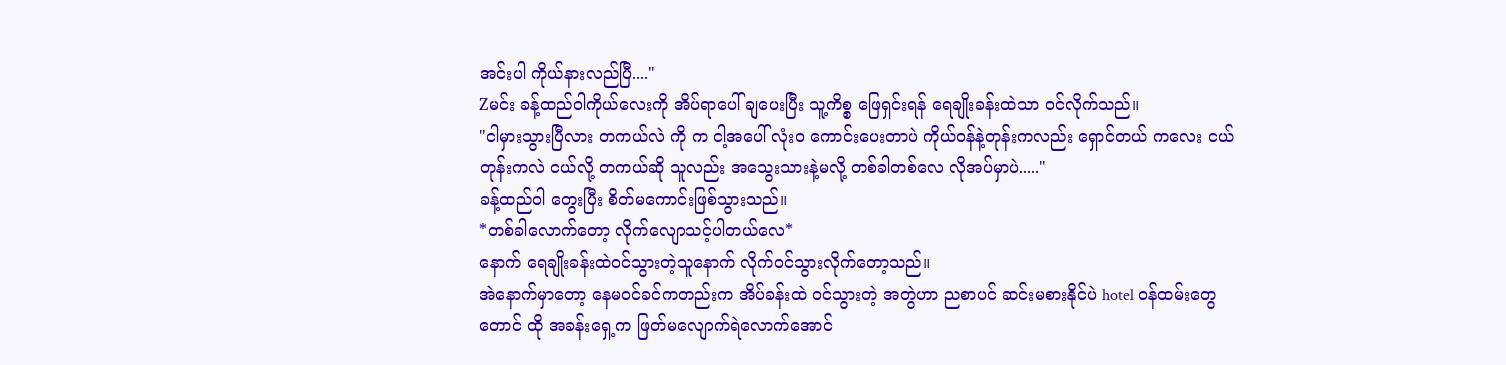အင်းပါ ကိုယ်နားလည်ပြီ...."
Zမင်း ခန့်ထည်ဝါကိုယ်လေးကို အိပ်ရာပေါ် ချပေးပြီး သူ့ကိစ္စ ဖြေရှင်းရန် ရေချိုးခန်းထဲသာ ဝင်လိုက်သည်။
"ငါမှားသွားပြီလား တကယ်လဲ ကို က ငါ့အပေါ် လုံးဝ ကောင်းပေးတာပဲ ကိုယ်ဝန်နဲ့တုန်းကလည်း ရှောင်တယ် ကလေး ငယ်တုန်းကလဲ ငယ်လို့ တကယ်ဆို သူလည်း အသွေးသားနဲ့မလို့ တစ်ခါတစ်လေ လိုအပ်မှာပဲ....."
ခန့်ထည်ဝါ တွေးပြီး စိတ်မကောင်းဖြစ်သွားသည်။
*တစ်ခါလောက်တော့ လိုက်လျောသင့်ပါတယ်လေ*
နောက် ရေချိုးခန်းထဲဝင်သွားတဲ့သူနောက် လိုက်ဝင်သွားလိုက်တော့သည်။
အဲနောက်မှာတော့ နေမဝင်ခင်ကတည်းက အိပ်ခန်းထဲ ဝင်သွားတဲ့ အတွဲဟာ ညစာပင် ဆင်းမစားနိုင်ပဲ hotel ဝန်ထမ်းတွေတောင် ထို အခန်းရှေ့က ဖြတ်မလျောက်ရဲလောက်အောင်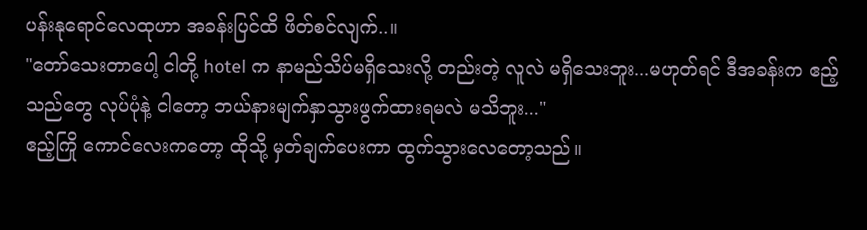ပန်းနုရောင်လေထုဟာ အခန်းပြင်ထိ ဖိတ်စင်လျက်..။
"တော်သေးတာပေါ့ ငါတို့ hotel က နာမည်သိပ်မရှိသေးလို့ တည်းတဲ့ လူလဲ မရှိသေးဘူး...မဟုတ်ရင် ဒီအခန်းက ဧည့်သည်တွေ လုပ်ပုံနဲ့ ငါတော့ ဘယ်နားမျက်နှာသွားဖွက်ထားရမလဲ မသိဘူး..."
ဧည့်ကြို ကောင်လေးကတော့ ထိုသို့ မှတ်ချက်ပေးကာ ထွက်သွားလေတော့သည်။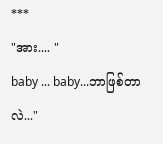***
"အား.... "
baby ... baby...ဘာဖြစ်တာလဲ..."